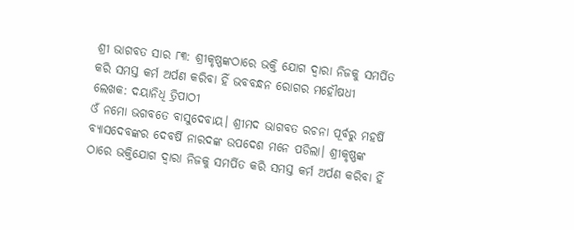ଶ୍ରୀ ଭାଗବତ ସାର ୮୩: ଶ୍ରୀକୃଷ୍ଣଙ୍କଠାରେ ଭକ୍ତି ଯୋଗ ଦ୍ୱାରା ନିଜକୁ ସମର୍ପିତ କରି ସମସ୍ତ କର୍ମ ଅର୍ପଣ କରିବା ହିଁ ଭବବନ୍ଧନ ରୋଗର ମହୌଷଧୀ
ଲେଖକ: ଦୟାନିଧି ତ୍ରିପାଠୀ
ଓଁ ନମୋ ଭଗବତେ ବାସୁଦେବାୟ। ଶ୍ରୀମଦ ଭାଗବତ ରଚନା ପୂର୍ବରୁ ମହର୍ଷି ବ୍ୟାସଦେବଙ୍କର ଦେବର୍ଷି ନାରଦଙ୍କ ଉପଦେଶ ମନେ ପଡିଲା। ଶ୍ରୀକୃଷ୍ଣଙ୍କ ଠାରେ ଭକ୍ତିଯୋଗ ଦ୍ୱାରା ନିଜକୁ ସମର୍ପିତ କରି ସମସ୍ତ କର୍ମ ଅର୍ପଣ କରିବା ହିଁ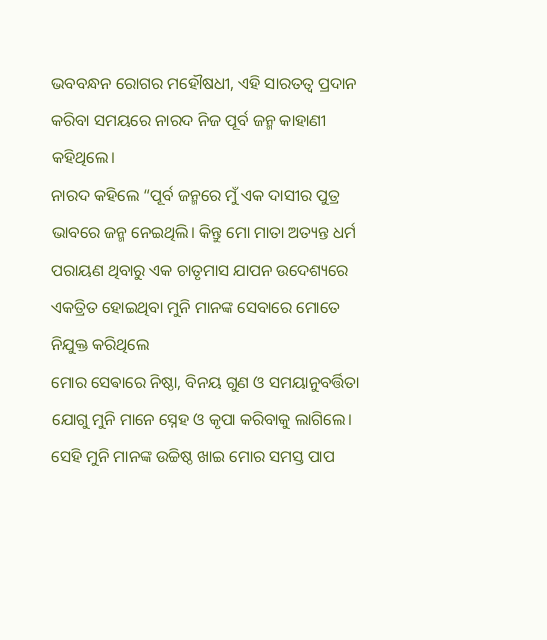ଭବବନ୍ଧନ ରୋଗର ମହୌଷଧୀ, ଏହି ସାରତତ୍ୱ ପ୍ରଦାନ କରିବା ସମୟରେ ନାରଦ ନିଜ ପୂର୍ବ ଜନ୍ମ କାହାଣୀ କହିଥିଲେ।
ନାରଦ କହିଲେ “ପୂର୍ବ ଜନ୍ମରେ ମୁଁ ଏକ ଦାସୀର ପୁତ୍ର ଭାବରେ ଜନ୍ମ ନେଇଥିଲି। କିନ୍ତୁ ମୋ ମାତା ଅତ୍ୟନ୍ତ ଧର୍ମ ପରାୟଣ ଥିବାରୁ ଏକ ଚାତୃମାସ ଯାପନ ଉଦେଶ୍ୟରେ ଏକତ୍ରିତ ହୋଇଥିବା ମୁନି ମାନଙ୍କ ସେବାରେ ମୋତେ ନିଯୁକ୍ତ କରିଥିଲେ
ମୋର ସେଵାରେ ନିଷ୍ଠା, ବିନୟ ଗୁଣ ଓ ସମୟାନୁବର୍ତ୍ତିତା ଯୋଗୁ ମୁନି ମାନେ ସ୍ନେହ ଓ କୃପା କରିବାକୁ ଲାଗିଲେ। ସେହି ମୁନି ମାନଙ୍କ ଉଚ୍ଚିଷ୍ଠ ଖାଇ ମୋର ସମସ୍ତ ପାପ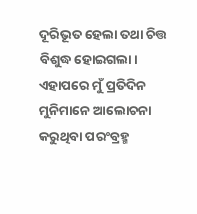ଦୂରିଭୂତ ହେଲା ତଥା ଚିତ୍ତ ବିଶୁଦ୍ଧ ହୋଇଗଲା। ଏହାପରେ ମୁଁ ପ୍ରତିଦିନ ମୁନିମାନେ ଆଲୋଚନା କରୁଥିବା ପରଂବ୍ରହ୍ମ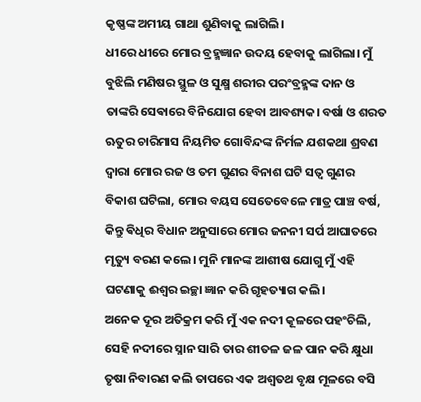କୃଷ୍ଣଙ୍କ ଅମୀୟ ଗାଥା ଶୁଣିବାକୁ ଲାଗିଲି।
ଧୀରେ ଧୀରେ ମୋର ବ୍ରହ୍ମଜ୍ଞାନ ଉଦୟ ହେବାକୁ ଲାଗିଲା। ମୁଁ ବୁଝିଲି ମଣିଷର ସ୍ଥୁଳ ଓ ସୁକ୍ଷ୍ମ ଶରୀର ପରଂବ୍ରହ୍ମଙ୍କ ଦାନ ଓ ତାଙ୍କରି ସେଵାରେ ବିନିଯୋଗ ହେବା ଆବଶ୍ୟକ। ବର୍ଷା ଓ ଶରତ ଋତୁର ଚାରିମାସ ନିୟମିତ ଗୋବିନ୍ଦଙ୍କ ନିର୍ମଳ ଯଶକଥା ଶ୍ରବଣ ଦ୍ୱାରା ମୋର ରଜ ଓ ତମ ଗୁଣର ବିନାଶ ଘଟି ସତ୍ୱ ଗୁଣର ବିକାଶ ଘଟିଲା, ମୋର ବୟସ ସେତେବେଳେ ମାତ୍ର ପାଞ୍ଚ ବର୍ଷ, କିନ୍ତୁ ଵିଧିର ବିଧାନ ଅନୁସାରେ ମୋର ଜନନୀ ସର୍ପ ଆଘାତରେ ମୃତ୍ୟୁ ବରଣ କଲେ। ମୁନି ମାନଙ୍କ ଆଶୀଷ ଯୋଗୁ ମୁଁ ଏହି ଘଟଣାକୁ ଈଶ୍ୱର ଇଚ୍ଛା ଜ୍ଞାନ କରି ଗୃହତ୍ୟାଗ କଲି।
ଅନେକ ଦୂର ଅତିକ୍ରମ କରି ମୁଁ ଏକ ନଦୀ କୂଳରେ ପହଂଚିଲି, ସେହି ନଦୀରେ ସ୍ନାନ ସାରି ତାର ଶୀତଳ ଜଳ ପାନ କରି କ୍ଷୁଧା ତୃଷା ନିବାରଣ କଲି ତାପରେ ଏକ ଅଶ୍ୱତଥ ବୃକ୍ଷ ମୂଳରେ ବସି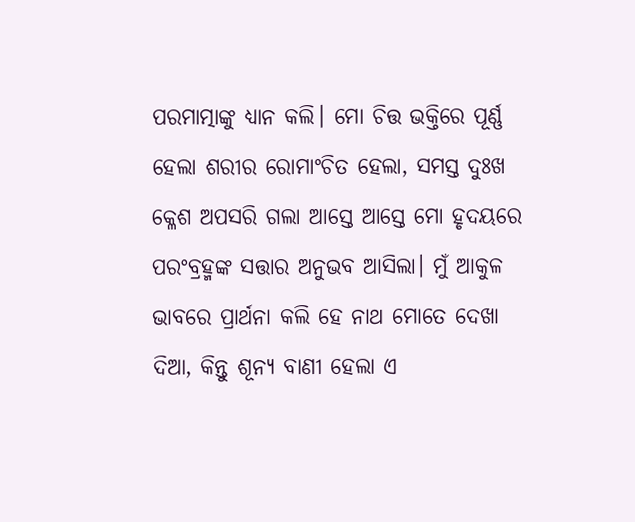ପରମାତ୍ମାଙ୍କୁ ଧ୍ୟାନ କଲି। ମୋ ଚିତ୍ତ ଭକ୍ତିରେ ପୂର୍ଣ୍ଣ ହେଲା ଶରୀର ରୋମାଂଚିତ ହେଲା, ସମସ୍ତ ଦୁଃଖ କ୍ଳେଶ ଅପସରି ଗଲା ଆସ୍ତେ ଆସ୍ତେ ମୋ ହୃଦୟରେ ପରଂବ୍ରହ୍ମଙ୍କ ସତ୍ତାର ଅନୁଭବ ଆସିଲା। ମୁଁ ଆକୁଳ ଭାବରେ ପ୍ରାର୍ଥନା କଲି ହେ ନାଥ ମୋତେ ଦେଖା ଦିଆ, କିନ୍ତୁ ଶୂନ୍ୟ ବାଣୀ ହେଲା ଏ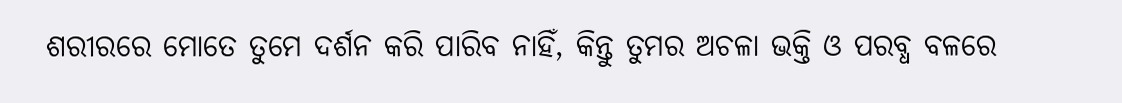ଶରୀରରେ ମୋତେ ତୁମେ ଦର୍ଶନ କରି ପାରିବ ନାହିଁ, କିନ୍ତୁ ତୁମର ଅଚଳା ଭକ୍ତି ଓ ପରବ୍ଧ ବଳରେ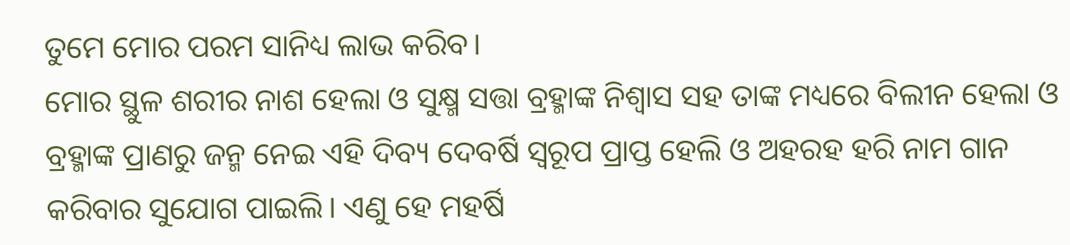ତୁମେ ମୋର ପରମ ସାନିଧ୍ୟ ଲାଭ କରିବ।
ମୋର ସ୍ଥୁଳ ଶରୀର ନାଶ ହେଲା ଓ ସୁକ୍ଷ୍ମ ସତ୍ତା ବ୍ରହ୍ମାଙ୍କ ନିଶ୍ୱାସ ସହ ତାଙ୍କ ମଧ୍ୟରେ ବିଲୀନ ହେଲା ଓ ବ୍ରହ୍ମାଙ୍କ ପ୍ରାଣରୁ ଜନ୍ମ ନେଇ ଏହି ଦିବ୍ୟ ଦେବର୍ଷି ସ୍ୱରୂପ ପ୍ରାପ୍ତ ହେଲି ଓ ଅହରହ ହରି ନାମ ଗାନ କରିବାର ସୁଯୋଗ ପାଇଲି। ଏଣୁ ହେ ମହର୍ଷି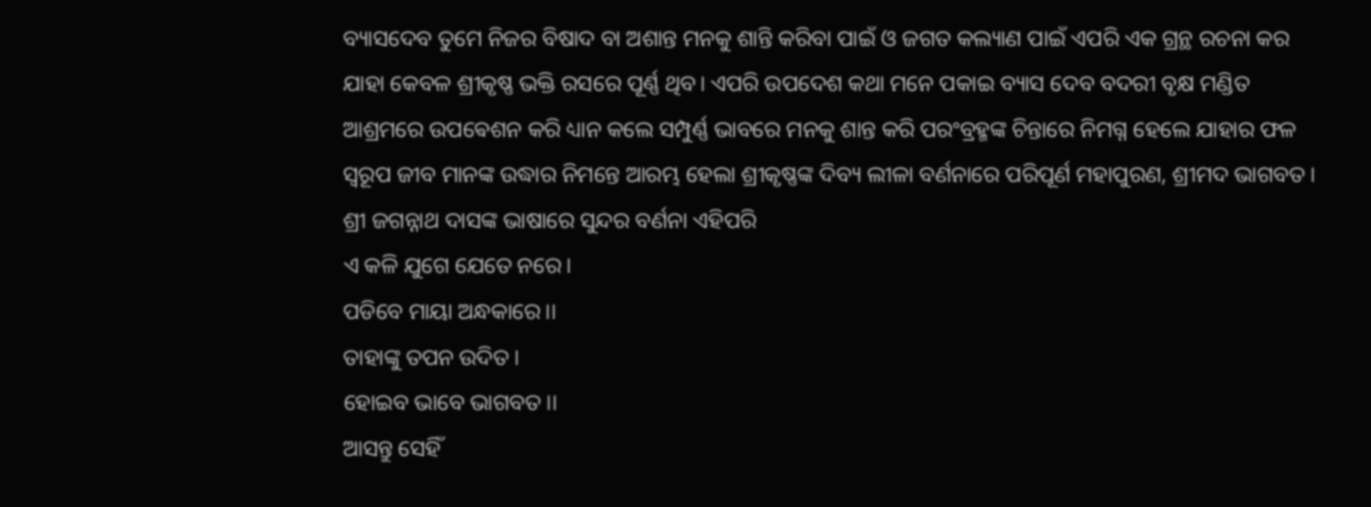ବ୍ୟାସଦେବ ତୁମେ ନିଜର ବିଷାଦ ବା ଅଶାନ୍ତ ମନକୁ ଶାନ୍ତି କରିବା ପାଇଁ ଓ ଜଗତ କଲ୍ୟାଣ ପାଇଁ ଏପରି ଏକ ଗ୍ରନ୍ଥ ରଚନା କର ଯାହା କେବଳ ଶ୍ରୀକୃଷ୍ଣ ଭକ୍ତି ରସରେ ପୂର୍ଣ୍ଣ ଥିବ। ଏପରି ଉପଦେଶ କଥା ମନେ ପକାଇ ବ୍ୟାସ ଦେବ ବଦରୀ ବୃକ୍ଷ ମଣ୍ଡିତ ଆଶ୍ରମରେ ଉପଵେଶନ କରି ଧ୍ୟାନ କଲେ ସମ୍ପୁର୍ଣ୍ଣ ଭାବରେ ମନକୁ ଶାନ୍ତ କରି ପରଂବ୍ରହ୍ମଙ୍କ ଚିନ୍ତାରେ ନିମଗ୍ନ ହେଲେ ଯାହାର ଫଳ ସ୍ୱରୂପ ଜୀବ ମାନଙ୍କ ଉଦ୍ଧାର ନିମନ୍ତେ ଆରମ୍ଭ ହେଲା ଶ୍ରୀକୃଷ୍ଣଙ୍କ ଦିବ୍ୟ ଲୀଳା ବର୍ଣନାରେ ପରିପୂର୍ଣ ମହାପୁରଣ, ଶ୍ରୀମଦ ଭାଗବତ।
ଶ୍ରୀ ଜଗନ୍ନାଥ ଦାସଙ୍କ ଭାଷାରେ ସୁନ୍ଦର ବର୍ଣନା ଏହିପରି
ଏ କଳି ଯୁଗେ ଯେତେ ନରେ।
ପଡିବେ ମାୟା ଅନ୍ଧକାରେ।।
ତାହାଙ୍କୁ ତପନ ଉଦିତ।
ହୋଇବ ଭାବେ ଭାଗବତ।।
ଆସନ୍ତୁ ସେହିଁ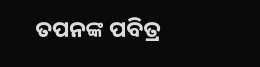ତପନଙ୍କ ପବିତ୍ର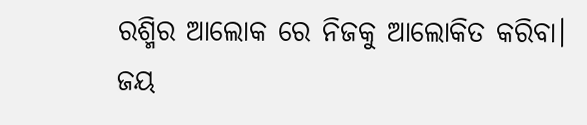ରଶ୍ମିର ଆଲୋକ ରେ ନିଜକୁ ଆଲୋକିତ କରିବା।
ଜୟ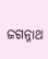ଜଗନ୍ନାଥ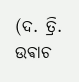(ଦ. ତ୍ରି. ଉଵାଚ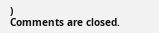)
Comments are closed.